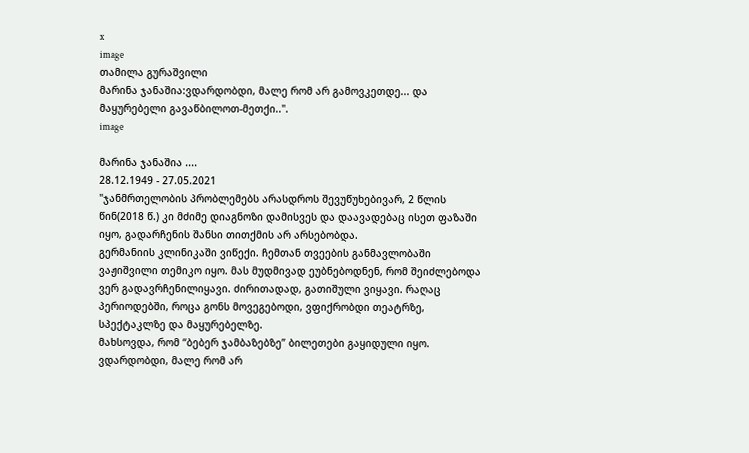x
image
თამილა გურაშვილი
მარინა ჯანაშია:ვდარდობდი, მალე რომ არ გამოვკეთდე... და მაყურებელი გავაწბილოთ-მეთქი..".
image

მარინა ჯანაშია ....
28.12.1949 - 27.05.2021
"ჯანმრთელობის პრობლემებს არასდროს შევუწუხებივარ, 2 წლის წინ(2018 წ.) კი მძიმე დიაგნოზი დამისვეს და დაავადებაც ისეთ ფაზაში იყო, გადარჩენის შანსი თითქმის არ არსებობდა.
გერმანიის კლინიკაში ვიწექი. ჩემთან თვეების განმავლობაში ვაჟიშვილი თემიკო იყო. მას მუდმივად ეუბნებოდნენ, რომ შეიძლებოდა ვერ გადავრჩენილიყავი. ძირითადად, გათიშული ვიყავი. რაღაც პერიოდებში, როცა გონს მოვეგებოდი, ვფიქრობდი თეატრზე, სპექტაკლზე და მაყურებელზე.
მახსოვდა, რომ “ბებერ ჯამბაზებზე” ბილეთები გაყიდული იყო. ვდარდობდი, მალე რომ არ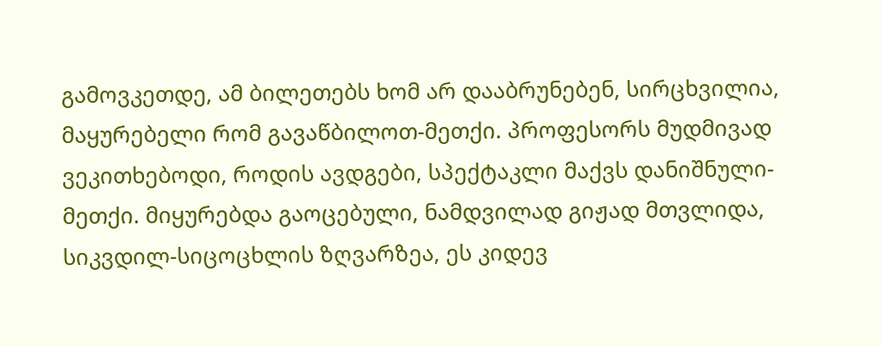გამოვკეთდე, ამ ბილეთებს ხომ არ დააბრუნებენ, სირცხვილია, მაყურებელი რომ გავაწბილოთ-მეთქი. პროფესორს მუდმივად ვეკითხებოდი, როდის ავდგები, სპექტაკლი მაქვს დანიშნული-მეთქი. მიყურებდა გაოცებული, ნამდვილად გიჟად მთვლიდა, სიკვდილ-სიცოცხლის ზღვარზეა, ეს კიდევ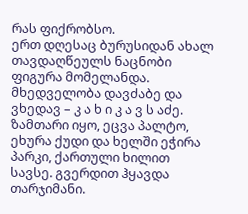რას ფიქრობსო.
ერთ დღესაც ბურუსიდან ახალ თავდაღწეულს ნაცნობი ფიგურა მომელანდა. მხედველობა დავძაბე და ვხედავ – კ ა ხ ი კ ა ვ ს აძე. ზამთარი იყო, ეცვა პალტო, ეხურა ქუდი და ხელში ეჭირა პარკი, ქართული ხილით სავსე. გვერდით ჰყავდა თარჯიმანი.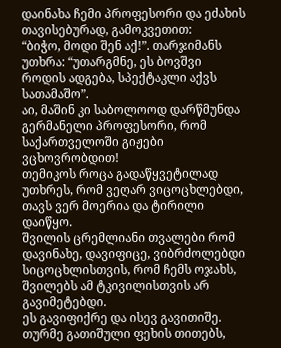დაინახა ჩემი პროფესორი და ეძახის თავისებურად, გამოკვეთით:
“ბიჭო, მოდი შენ აქ!”. თარჯიმანს უთხრა: “უთარგმნე, ეს ბოვშვი როდის ადგება, სპექტაკლი აქვს სათამაშო”.
აი, მაშინ კი საბოლოოდ დარწმუნდა გერმანელი პროფესორი, რომ საქართველოში გიჟები ვცხოვრობდით!
თემიკოს როცა გადაწყვეტილად უთხრეს, რომ ვეღარ ვიცოცხლებდი, თავს ვერ მოერია და ტირილი დაიწყო.
შვილის ცრემლიანი თვალები რომ დავინახე, დავიფიცე, ვიბრძოლებდი სიცოცხლისთვის, რომ ჩემს ოჯახს, შვილებს ამ ტკივილისთვის არ გავიმეტებდი.
ეს გავიფიქრე და ისევ გავითიშე. თურმე გათიშული ფეხის თითებს,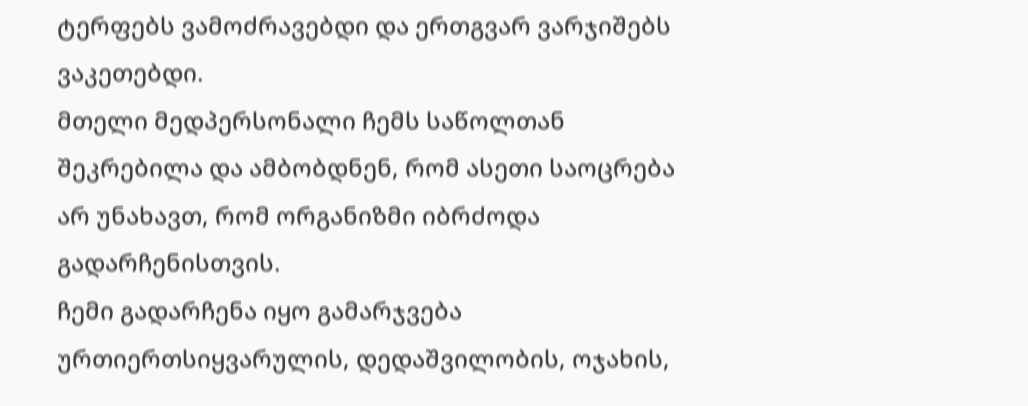ტერფებს ვამოძრავებდი და ერთგვარ ვარჯიშებს ვაკეთებდი.
მთელი მედპერსონალი ჩემს საწოლთან შეკრებილა და ამბობდნენ, რომ ასეთი საოცრება არ უნახავთ, რომ ორგანიზმი იბრძოდა გადარჩენისთვის.
ჩემი გადარჩენა იყო გამარჯვება ურთიერთსიყვარულის, დედაშვილობის, ოჯახის,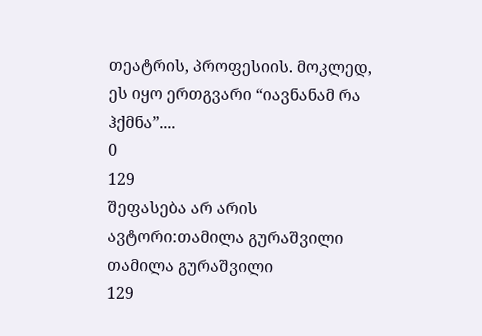თეატრის, პროფესიის. მოკლედ, ეს იყო ერთგვარი “იავნანამ რა ჰქმნა”....
0
129
შეფასება არ არის
ავტორი:თამილა გურაშვილი
თამილა გურაშვილი
129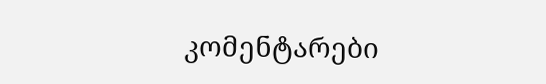კომენტარები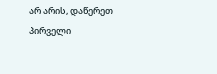არ არის, დაწერეთ პირველი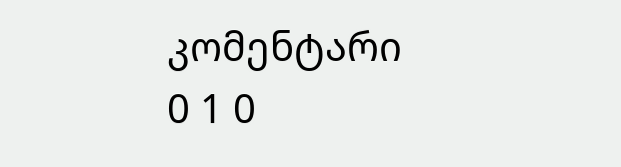კომენტარი
0 1 0